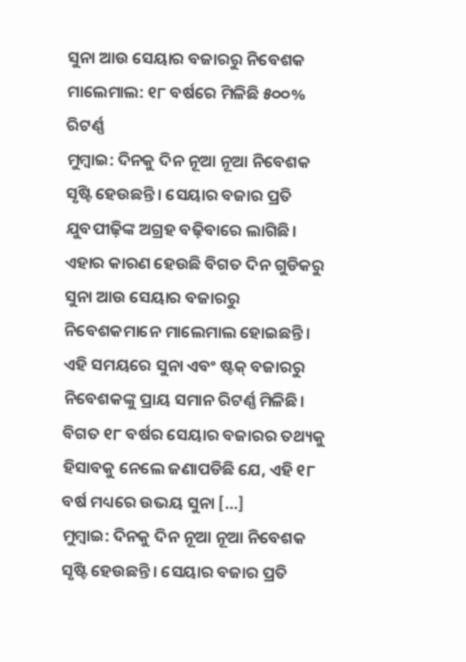ସୁନା ଆଉ ସେୟାର ବଜାରରୁ ନିବେଶକ ମାଲେମାଲ: ୧୮ ବର୍ଷରେ ମିଳିଛି ୫୦୦% ରିଟର୍ଣ୍ଣ
ମୁମ୍ବାଇ: ଦିନକୁ ଦିନ ନୂଆ ନୂଆ ନିବେଶକ ସୃଷ୍ଟି ହେଉଛନ୍ତି। ସେୟାର ବଜାର ପ୍ରତି ଯୁବପୀଢ଼ିଙ୍କ ଅଗ୍ରହ ବଢ଼ିବାରେ ଲାଗିଛି। ଏହାର କାରଣ ହେଉଛି ବିଗତ ଦିନ ଗୁଡିକରୁ ସୁନା ଆଉ ସେୟାର ବଜାରରୁ ନିବେଶକମାନେ ମାଲେମାଲ ହୋଇଛନ୍ତି। ଏହି ସମୟରେ ସୁନା ଏବଂ ଷ୍ଟକ୍ ବଜାରରୁ ନିବେଶକଙ୍କୁ ପ୍ରାୟ ସମାନ ରିଟର୍ଣ୍ଣ ମିଳିଛି। ବିଗତ ୧୮ ବର୍ଷର ସେୟାର ବଜାରର ତଥ୍ୟକୁ ହିସାବକୁ ନେଲେ ଜଣାପଡିଛି ଯେ, ଏହି ୧୮ ବର୍ଷ ମଧ୍ୟରେ ଉଭୟ ସୁନା […]
ମୁମ୍ବାଇ: ଦିନକୁ ଦିନ ନୂଆ ନୂଆ ନିବେଶକ ସୃଷ୍ଟି ହେଉଛନ୍ତି। ସେୟାର ବଜାର ପ୍ରତି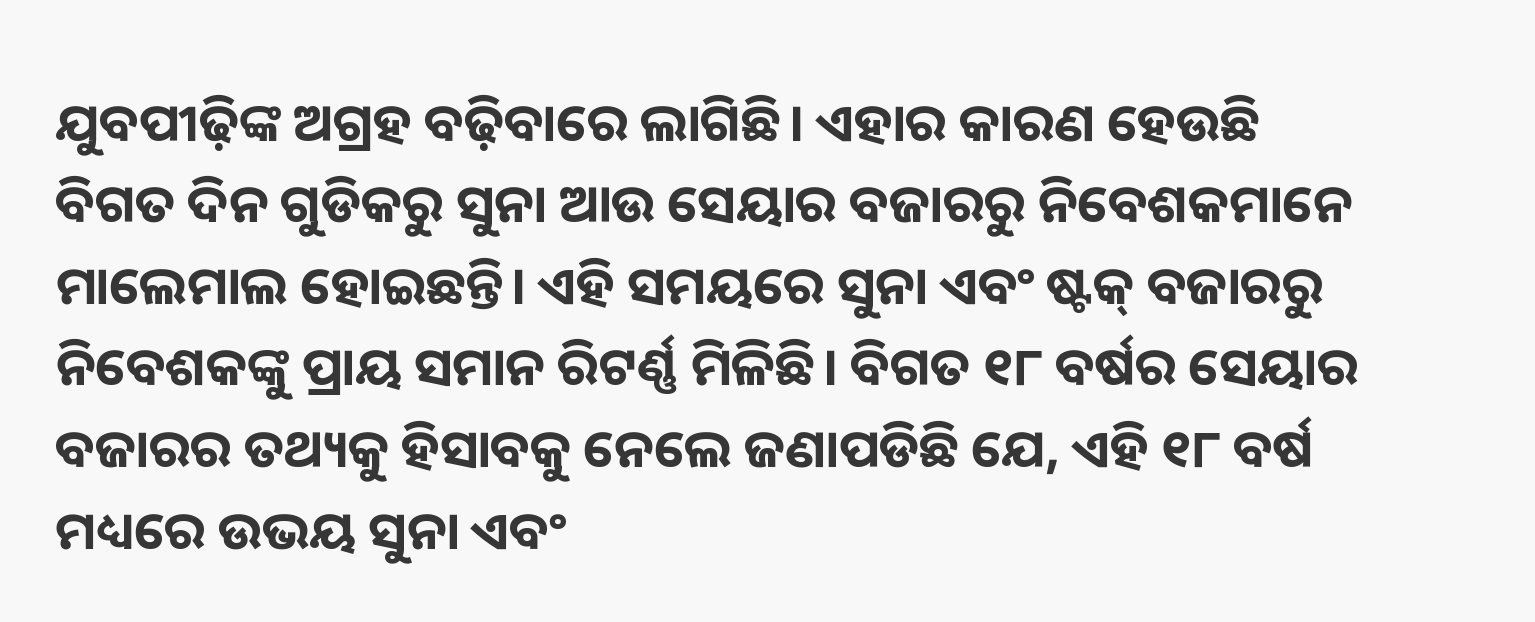ଯୁବପୀଢ଼ିଙ୍କ ଅଗ୍ରହ ବଢ଼ିବାରେ ଲାଗିଛି। ଏହାର କାରଣ ହେଉଛି ବିଗତ ଦିନ ଗୁଡିକରୁ ସୁନା ଆଉ ସେୟାର ବଜାରରୁ ନିବେଶକମାନେ ମାଲେମାଲ ହୋଇଛନ୍ତି। ଏହି ସମୟରେ ସୁନା ଏବଂ ଷ୍ଟକ୍ ବଜାରରୁ ନିବେଶକଙ୍କୁ ପ୍ରାୟ ସମାନ ରିଟର୍ଣ୍ଣ ମିଳିଛି। ବିଗତ ୧୮ ବର୍ଷର ସେୟାର ବଜାରର ତଥ୍ୟକୁ ହିସାବକୁ ନେଲେ ଜଣାପଡିଛି ଯେ, ଏହି ୧୮ ବର୍ଷ ମଧ୍ୟରେ ଉଭୟ ସୁନା ଏବଂ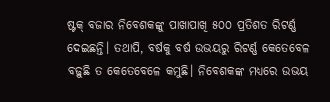ଷ୍ଟକ୍ ବଜାର ନିବେଶକଙ୍କୁ ପାଖାପାଖି ୫୦୦ ପ୍ରତିଶତ ରିଟର୍ଣ୍ଣ ଦେଇଛନ୍ତି। ତଥାପି, ବର୍ଷକୁ ବର୍ଷ ଉଭୟରୁ ରିଟର୍ଣ୍ଣ କେତେବେଳ ବଢ଼ୁଛି ତ କେତେବେଳେ କମୁଛି। ନିବେଶକଙ୍କ ମଧ୍ୟରେ ଉଭୟ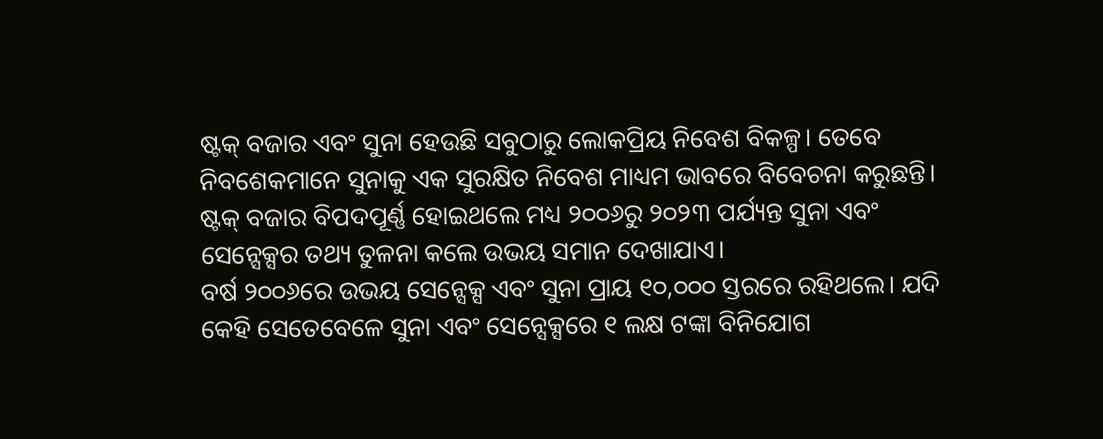ଷ୍ଟକ୍ ବଜାର ଏବଂ ସୁନା ହେଉଛି ସବୁଠାରୁ ଲୋକପ୍ରିୟ ନିବେଶ ବିକଳ୍ପ। ତେବେ ନିବଶେକମାନେ ସୁନାକୁ ଏକ ସୁରକ୍ଷିତ ନିବେଶ ମାଧ୍ୟମ ଭାବରେ ବିବେଚନା କରୁଛନ୍ତି। ଷ୍ଟକ୍ ବଜାର ବିପଦପୂର୍ଣ୍ଣ ହୋଇଥଲେ ମଧ୍ୟ ୨୦୦୬ରୁ ୨୦୨୩ ପର୍ଯ୍ୟନ୍ତ ସୁନା ଏବଂ ସେନ୍ସେକ୍ସର ତଥ୍ୟ ତୁଳନା କଲେ ଉଭୟ ସମାନ ଦେଖାଯାଏ।
ବର୍ଷ ୨୦୦୬ରେ ଉଭୟ ସେନ୍ସେକ୍ସ ଏବଂ ସୁନା ପ୍ରାୟ ୧୦,୦୦୦ ସ୍ତରରେ ରହିଥଲେ। ଯଦି କେହି ସେତେବେଳେ ସୁନା ଏବଂ ସେନ୍ସେକ୍ସରେ ୧ ଲକ୍ଷ ଟଙ୍କା ବିନିଯୋଗ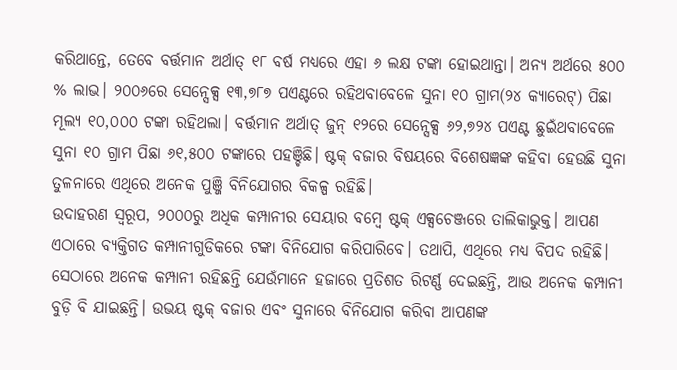କରିଥାନ୍ତେ, ତେବେ ବର୍ତ୍ତମାନ ଅର୍ଥାତ୍ ୧୮ ବର୍ଷ ମଧ୍ୟରେ ଏହା ୬ ଲକ୍ଷ ଟଙ୍କା ହୋଇଥାନ୍ତା। ଅନ୍ୟ ଅର୍ଥରେ ୫୦୦ % ଲାଭ। ୨୦୦୬ରେ ସେନ୍ସେକ୍ସ ୧୩,୭୮୭ ପଏଣ୍ଟରେ ରହିଥବାବେଳେ ସୁନା ୧୦ ଗ୍ରାମ(୨୪ କ୍ୟାରେଟ୍) ପିଛା ମୂଲ୍ୟ ୧୦,୦୦୦ ଟଙ୍କା ରହିଥଲା। ବର୍ତ୍ତମାନ ଅର୍ଥାତ୍ ଜୁନ୍ ୧୨ରେ ସେନ୍ସେକ୍ସ ୬୨,୭୨୪ ପଏଣ୍ଟ ଛୁଇଁଥବାବେଳେ ସୁନା ୧୦ ଗ୍ରାମ ପିଛା ୬୧,୫୦୦ ଟଙ୍କାରେ ପହଞ୍ଚିଛି। ଷ୍ଟକ୍ ବଜାର ବିଷୟରେ ବିଶେଷଜ୍ଞଙ୍କ କହିବା ହେଉଛି ସୁନା ତୁଳନାରେ ଏଥିରେ ଅନେକ ପୁଞ୍ଜି ବିନିଯୋଗର ବିକଳ୍ପ ରହିଛି।
ଉଦାହରଣ ସ୍ୱରୂପ, ୨୦୦୦ରୁ ଅଧିକ କମ୍ପାନୀର ସେୟାର ବମ୍ବେ ଷ୍ଟକ୍ ଏକ୍ସଚେଞ୍ଜରେ ତାଲିକାଭୁକ୍ତ। ଆପଣ ଏଠାରେ ବ୍ୟକ୍ତିଗତ କମ୍ପାନୀଗୁଡିକରେ ଟଙ୍କା ବିନିଯୋଗ କରିପାରିବେ। ତଥାପି, ଏଥିରେ ମଧ୍ୟ ବିପଦ ରହିଛି। ସେଠାରେ ଅନେକ କମ୍ପାନୀ ରହିଛନ୍ତି ଯେଉଁମାନେ ହଜାରେ ପ୍ରତିଶତ ରିଟର୍ଣ୍ଣ ଦେଇଛନ୍ତି, ଆଉ ଅନେକ କମ୍ପାନୀ ବୁଡ଼ି ବି ଯାଇଛନ୍ତି। ଉଭୟ ଷ୍ଟକ୍ ବଜାର ଏବଂ ସୁନାରେ ବିନିଯୋଗ କରିବା ଆପଣଙ୍କ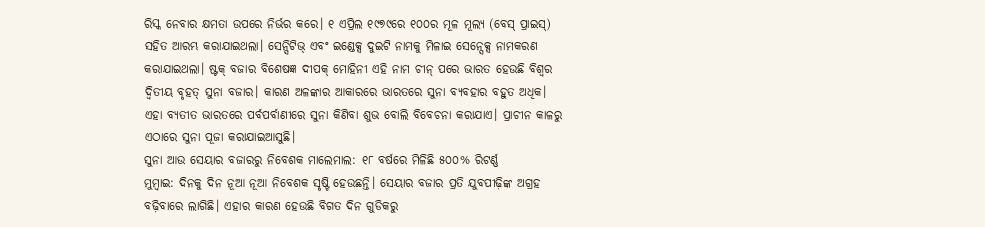ରିସ୍କ ନେବାର କ୍ଷମତା ଉପରେ ନିର୍ଭର କରେ। ୧ ଏପ୍ରିଲ ୧୯୭୯ରେ ୧୦୦ର ମୂଳ ମୂଲ୍ୟ (ବେସ୍ ପ୍ରାଇସ୍) ସହିତ ଆରମ୍ଭ କରାଯାଇଥଲା। ସେନ୍ସିଟିଭ୍ ଏବଂ ଇଣ୍ଡେକ୍ସ ଦୁଇଟି ନାମକୁ ମିଳାଇ ସେନ୍ସେକ୍ସ ନାମକରଣ କରାଯାଇଥଲା। ଷ୍ଟକ୍ ବଜାର ବିଶେଷଜ୍ଞ ଦୀପକ୍ ମୋହିନୀ ଏହି ନାମ ଚୀନ୍ ପରେ ଭାରତ ହେଉଛି ବିଶ୍ୱର ଦ୍ୱିତୀୟ ବୃହତ୍ ସୁନା ବଜାର। କାରଣ ଅଳଙ୍କାର ଆକାରରେ ଭାରତରେ ସୁନା ବ୍ୟବହାର ବହୁତ ଅଧିକ। ଏହା ବ୍ୟତୀତ ଭାରତରେ ପର୍ବପର୍ବାଣୀରେ ସୁନା କିଣିବା ଶୁଭ ବୋଲି ବିବେଚନା କରାଯାଏ। ପ୍ରାଚୀନ କାଳରୁ ଏଠାରେ ସୁନା ପୂଜା କରାଯାଇଆସୁଛି।
ସୁନା ଆଉ ସେୟାର ବଜାରରୁ ନିବେଶକ ମାଲେମାଲ: ୧୮ ବର୍ଷରେ ମିଳିଛି ୫୦୦% ରିଟର୍ଣ୍ଣ
ମୁମ୍ବାଇ: ଦିନକୁ ଦିନ ନୂଆ ନୂଆ ନିବେଶକ ସୃଷ୍ଟି ହେଉଛନ୍ତି। ସେୟାର ବଜାର ପ୍ରତି ଯୁବପୀଢ଼ିଙ୍କ ଅଗ୍ରହ ବଢ଼ିବାରେ ଲାଗିଛି। ଏହାର କାରଣ ହେଉଛି ବିଗତ ଦିନ ଗୁଡିକରୁ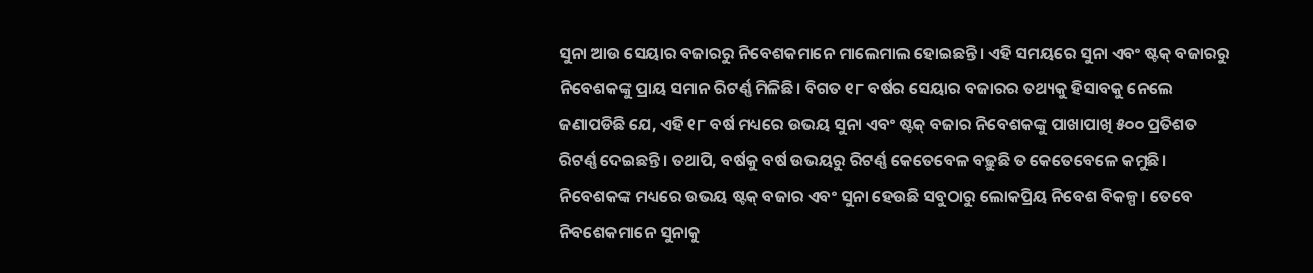ସୁନା ଆଉ ସେୟାର ବଜାରରୁ ନିବେଶକମାନେ ମାଲେମାଲ ହୋଇଛନ୍ତି। ଏହି ସମୟରେ ସୁନା ଏବଂ ଷ୍ଟକ୍ ବଜାରରୁ ନିବେଶକଙ୍କୁ ପ୍ରାୟ ସମାନ ରିଟର୍ଣ୍ଣ ମିଳିଛି। ବିଗତ ୧୮ ବର୍ଷର ସେୟାର ବଜାରର ତଥ୍ୟକୁ ହିସାବକୁ ନେଲେ ଜଣାପଡିଛି ଯେ, ଏହି ୧୮ ବର୍ଷ ମଧ୍ୟରେ ଉଭୟ ସୁନା ଏବଂ ଷ୍ଟକ୍ ବଜାର ନିବେଶକଙ୍କୁ ପାଖାପାଖି ୫୦୦ ପ୍ରତିଶତ ରିଟର୍ଣ୍ଣ ଦେଇଛନ୍ତି। ତଥାପି, ବର୍ଷକୁ ବର୍ଷ ଉଭୟରୁ ରିଟର୍ଣ୍ଣ କେତେବେଳ ବଢ଼ୁଛି ତ କେତେବେଳେ କମୁଛି। ନିବେଶକଙ୍କ ମଧ୍ୟରେ ଉଭୟ ଷ୍ଟକ୍ ବଜାର ଏବଂ ସୁନା ହେଉଛି ସବୁଠାରୁ ଲୋକପ୍ରିୟ ନିବେଶ ବିକଳ୍ପ। ତେବେ ନିବଶେକମାନେ ସୁନାକୁ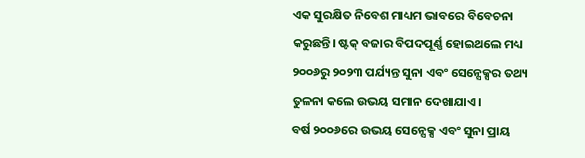ଏକ ସୁରକ୍ଷିତ ନିବେଶ ମାଧ୍ୟମ ଭାବରେ ବିବେଚନା କରୁଛନ୍ତି। ଷ୍ଟକ୍ ବଜାର ବିପଦପୂର୍ଣ୍ଣ ହୋଇଥଲେ ମଧ୍ୟ ୨୦୦୬ରୁ ୨୦୨୩ ପର୍ଯ୍ୟନ୍ତ ସୁନା ଏବଂ ସେନ୍ସେକ୍ସର ତଥ୍ୟ ତୁଳନା କଲେ ଉଭୟ ସମାନ ଦେଖାଯାଏ।
ବର୍ଷ ୨୦୦୬ରେ ଉଭୟ ସେନ୍ସେକ୍ସ ଏବଂ ସୁନା ପ୍ରାୟ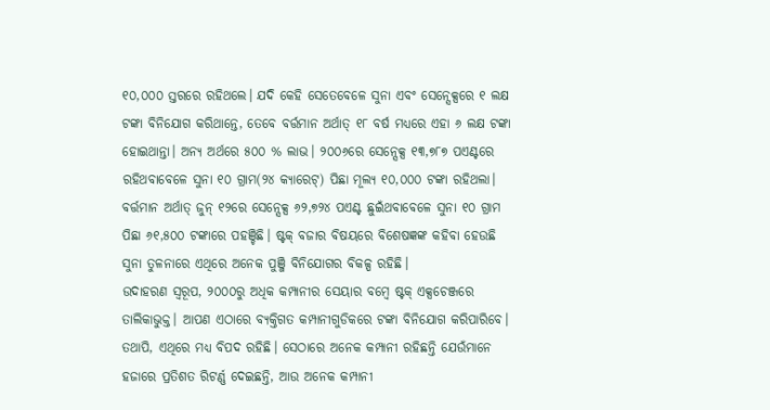୧୦,୦୦୦ ସ୍ତରରେ ରହିଥଲେ। ଯଦି କେହି ସେତେବେଳେ ସୁନା ଏବଂ ସେନ୍ସେକ୍ସରେ ୧ ଲକ୍ଷ ଟଙ୍କା ବିନିଯୋଗ କରିଥାନ୍ତେ, ତେବେ ବର୍ତ୍ତମାନ ଅର୍ଥାତ୍ ୧୮ ବର୍ଷ ମଧ୍ୟରେ ଏହା ୬ ଲକ୍ଷ ଟଙ୍କା ହୋଇଥାନ୍ତା। ଅନ୍ୟ ଅର୍ଥରେ ୫୦୦ % ଲାଭ। ୨୦୦୬ରେ ସେନ୍ସେକ୍ସ ୧୩,୭୮୭ ପଏଣ୍ଟରେ ରହିଥବାବେଳେ ସୁନା ୧୦ ଗ୍ରାମ(୨୪ କ୍ୟାରେଟ୍) ପିଛା ମୂଲ୍ୟ ୧୦,୦୦୦ ଟଙ୍କା ରହିଥଲା। ବର୍ତ୍ତମାନ ଅର୍ଥାତ୍ ଜୁନ୍ ୧୨ରେ ସେନ୍ସେକ୍ସ ୬୨,୭୨୪ ପଏଣ୍ଟ ଛୁଇଁଥବାବେଳେ ସୁନା ୧୦ ଗ୍ରାମ ପିଛା ୬୧,୫୦୦ ଟଙ୍କାରେ ପହଞ୍ଚିଛି। ଷ୍ଟକ୍ ବଜାର ବିଷୟରେ ବିଶେଷଜ୍ଞଙ୍କ କହିବା ହେଉଛି ସୁନା ତୁଳନାରେ ଏଥିରେ ଅନେକ ପୁଞ୍ଜି ବିନିଯୋଗର ବିକଳ୍ପ ରହିଛି।
ଉଦାହରଣ ସ୍ୱରୂପ, ୨୦୦୦ରୁ ଅଧିକ କମ୍ପାନୀର ସେୟାର ବମ୍ବେ ଷ୍ଟକ୍ ଏକ୍ସଚେଞ୍ଜରେ ତାଲିକାଭୁକ୍ତ। ଆପଣ ଏଠାରେ ବ୍ୟକ୍ତିଗତ କମ୍ପାନୀଗୁଡିକରେ ଟଙ୍କା ବିନିଯୋଗ କରିପାରିବେ। ତଥାପି, ଏଥିରେ ମଧ୍ୟ ବିପଦ ରହିଛି। ସେଠାରେ ଅନେକ କମ୍ପାନୀ ରହିଛନ୍ତି ଯେଉଁମାନେ ହଜାରେ ପ୍ରତିଶତ ରିଟର୍ଣ୍ଣ ଦେଇଛନ୍ତି, ଆଉ ଅନେକ କମ୍ପାନୀ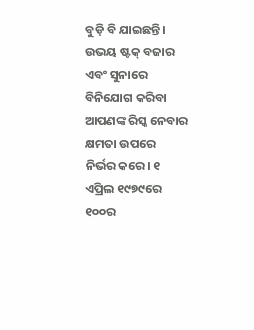ବୁଡ଼ି ବି ଯାଇଛନ୍ତି। ଉଭୟ ଷ୍ଟକ୍ ବଜାର ଏବଂ ସୁନାରେ ବିନିଯୋଗ କରିବା ଆପଣଙ୍କ ରିସ୍କ ନେବାର କ୍ଷମତା ଉପରେ ନିର୍ଭର କରେ। ୧ ଏପ୍ରିଲ ୧୯୭୯ରେ ୧୦୦ର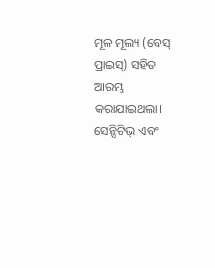ମୂଳ ମୂଲ୍ୟ (ବେସ୍ ପ୍ରାଇସ୍) ସହିତ ଆରମ୍ଭ କରାଯାଇଥଲା। ସେନ୍ସିଟିଭ୍ ଏବଂ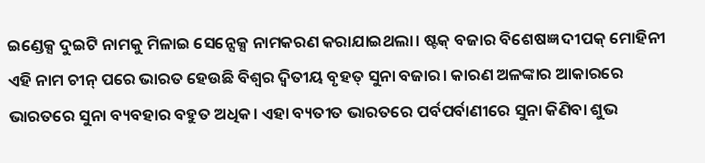ଇଣ୍ଡେକ୍ସ ଦୁଇଟି ନାମକୁ ମିଳାଇ ସେନ୍ସେକ୍ସ ନାମକରଣ କରାଯାଇଥଲା। ଷ୍ଟକ୍ ବଜାର ବିଶେଷଜ୍ଞ ଦୀପକ୍ ମୋହିନୀ ଏହି ନାମ ଚୀନ୍ ପରେ ଭାରତ ହେଉଛି ବିଶ୍ୱର ଦ୍ୱିତୀୟ ବୃହତ୍ ସୁନା ବଜାର। କାରଣ ଅଳଙ୍କାର ଆକାରରେ ଭାରତରେ ସୁନା ବ୍ୟବହାର ବହୁତ ଅଧିକ। ଏହା ବ୍ୟତୀତ ଭାରତରେ ପର୍ବପର୍ବାଣୀରେ ସୁନା କିଣିବା ଶୁଭ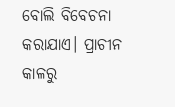ବୋଲି ବିବେଚନା କରାଯାଏ। ପ୍ରାଚୀନ କାଳରୁ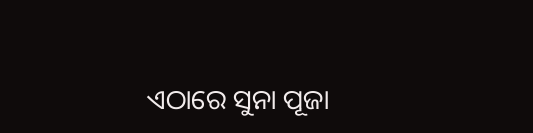ଏଠାରେ ସୁନା ପୂଜା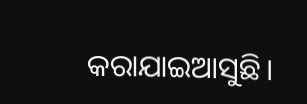କରାଯାଇଆସୁଛି।